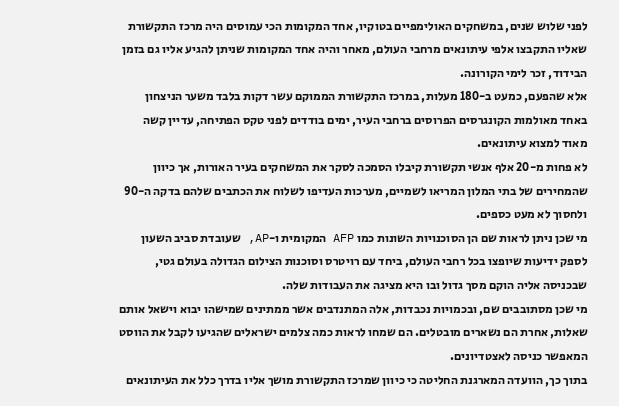לפני שלוש שנים, במשחקים האולימפיים בטוקיו, אחד המקומות הכי עמוסים היה מרכז התקשורת שאליו התקבצו אלפי עיתונאים מרחבי העולם, מאחר והיה אחד המקומות שניתן להגיע אליו גם בזמן הבידוד, זכר לימי הקורונה.
אלא שהפעם, כמעט ב-180 מעלות, במרכז התקשורת הממוקם עשר דקות בלבד משער הניצחון באחד מאולמות הקונגרסים הפרוסים ברחבי העיר, ימים בודדים לפני טקס הפתיחה, עדיין קשה מאוד למצוא עיתונאים.
לא פחות מ-20 אלף אנשי תקשורת קיבלו הסמכה לסקר את המשחקים בעיר האורות, אך כיוון שהמחירים של בתי המלון המריאו לשמיים, מערכות העדיפו לשלוח את הכתבים שלהם בדקה ה-90 ולחסוך לא מעט כספים.
מי שכן ניתן לראות שם הן הסוכנויות השונות כמו AFP המקומית ו-AP, שעובדת סביב השעון לספק ידיעות שיופצו בכל רחבי העולם, ביחד עם רויטרס וסוכנות הצילום הגדולה בעולם גטי, שבכניסה אליה הוקם מסך גדול ובו היא מציגה את העבודות שלה.
מי שכן מסתובבים שם, ובכמויות נכבדות, אלה המתנדבים אשר ממתינים שמישהו יבוא וישאל אותם שאלות, אחרת הם נשארים מובטלים. הם שמחו לראות כמה צלמים ישראלים שהגיעו לקבל את הווסט המאפשר כניסה לאצטדיונים.
בתוך כך, הוועדה המארגנת החליטה כי כיוון שמרכז התקשורת מושך אליו בדרך כלל את העיתונאים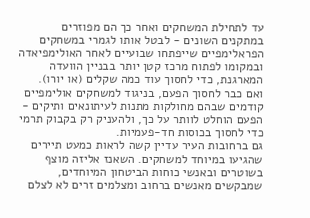עד לתחילת המשחקים ואחר כך הם מפוזרים במתקנים השונים - לבטל אותו לגמרי במשחקים הפראלימפיים שייפתחו שבועיים לאחר האולימפיאדה ובמקומו לפתוח מרכז קטן יותר בבניין הוועדה המארגנת, כדי לחסוך עוד כמה שקלים (או יורו).
ואם כבר לחסוך הפעם, בניגוד למשחקים אולימפיים קודמים שבהם מחולקות מתנות לעיתונאים ותיקים - הפעם הוחלט לוותר על כך, ולהעניק רק בקבוק תרמי כדי לחסוך בכוסות חד-פעמיות.
גם ברחובות העיר עדיין קשה לראות כמעט תיירים שהגיעו במיוחד למשחקים. השאנז אליזה מוצף בשוטרים ובאנשי כוחות הביטחון המיוחדים, שמבקשים מאנשים ברחוב ומצלמים זרים לא לצלם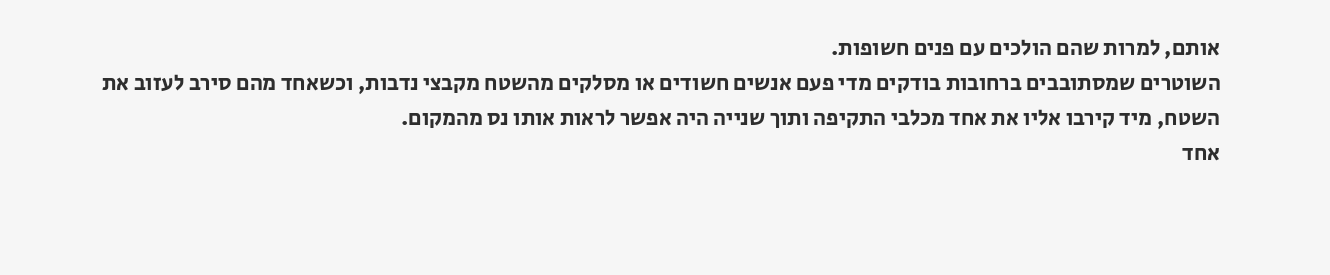אותם, למרות שהם הולכים עם פנים חשופות.
השוטרים שמסתובבים ברחובות בודקים מדי פעם אנשים חשודים או מסלקים מהשטח מקבצי נדבות, וכשאחד מהם סירב לעזוב את השטח, מיד קירבו אליו את אחד מכלבי התקיפה ותוך שנייה היה אפשר לראות אותו נס מהמקום.
אחד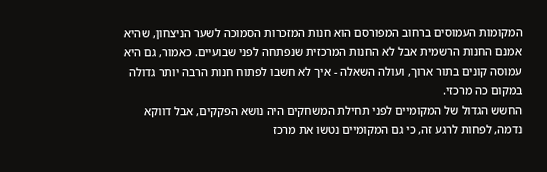המקומות העמוסים ברחוב המפורסם הוא חנות המזכרות הסמוכה לשער הניצחון, שהיא אמנם החנות הרשמית אבל לא החנות המרכזית שנפתחה לפני שבועיים. כאמור, גם היא עמוסה קונים בתור ארוך, ועולה השאלה - איך לא חשבו לפתוח חנות הרבה יותר גדולה במקום כה מרכזי.
החשש הגדול של המקומיים לפני תחילת המשחקים היה נושא הפקקים, אבל דווקא נדמה, לפחות לרגע זה, כי גם המקומיים נטשו את מרכז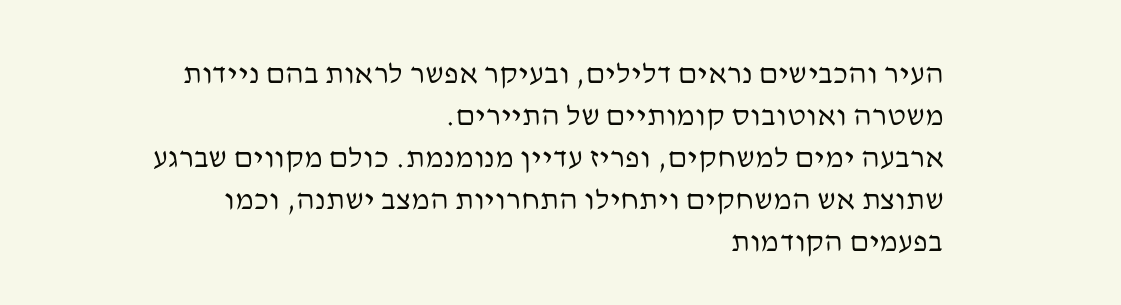העיר והכבישים נראים דלילים, ובעיקר אפשר לראות בהם ניידות משטרה ואוטובוס קומותיים של התיירים.
ארבעה ימים למשחקים, ופריז עדיין מנומנמת. כולם מקווים שברגע שתוצת אש המשחקים ויתחילו התחרויות המצב ישתנה, וכמו בפעמים הקודמות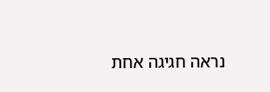נראה חגיגה אחת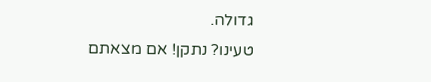גדולה.
טעינו? נתקן! אם מצאתם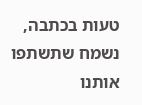טעות בכתבה, נשמח שתשתפו אותנו